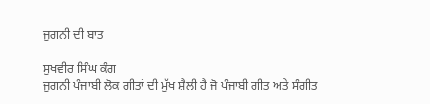ਜੁਗਨੀ ਦੀ ਬਾਤ

ਸੁਖਵੀਰ ਸਿੰਘ ਕੰਗ
ਜੁਗਨੀ ਪੰਜਾਬੀ ਲੋਕ ਗੀਤਾਂ ਦੀ ਮੁੱਖ ਸ਼ੈਲੀ ਹੈ ਜੋ ਪੰਜਾਬੀ ਗੀਤ ਅਤੇ ਸੰਗੀਤ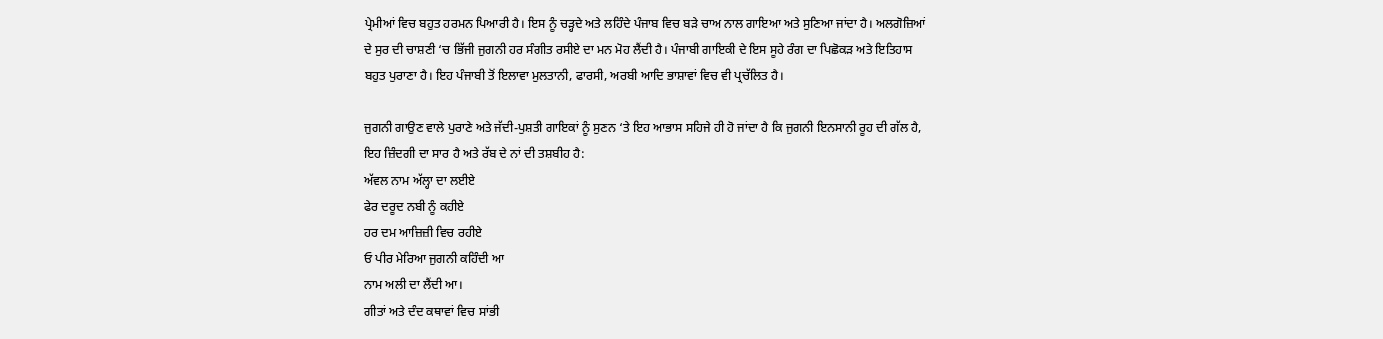ਪ੍ਰੇਮੀਆਂ ਵਿਚ ਬਹੁਤ ਹਰਮਨ ਪਿਆਰੀ ਹੈ। ਇਸ ਨੂੰ ਚੜ੍ਹਦੇ ਅਤੇ ਲਹਿੰਦੇ ਪੰਜਾਬ ਵਿਚ ਬੜੇ ਚਾਅ ਨਾਲ ਗਾਇਆ ਅਤੇ ਸੁਣਿਆ ਜਾਂਦਾ ਹੈ। ਅਲਗੋਜ਼ਿਆਂ ਦੇ ਸੁਰ ਦੀ ਚਾਸ਼ਣੀ ‘ਚ ਭਿੱਜੀ ਜੁਗਨੀ ਹਰ ਸੰਗੀਤ ਰਸੀਏ ਦਾ ਮਨ ਮੋਹ ਲੈਂਦੀ ਹੈ। ਪੰਜਾਬੀ ਗਾਇਕੀ ਦੇ ਇਸ ਸੂਹੇ ਰੰਗ ਦਾ ਪਿਛੋਕੜ ਅਤੇ ਇਤਿਹਾਸ ਬਹੁਤ ਪੁਰਾਣਾ ਹੈ। ਇਹ ਪੰਜਾਬੀ ਤੋਂ ਇਲਾਵਾ ਮੁਲਤਾਨੀ, ਫਾਰਸੀ, ਅਰਬੀ ਆਦਿ ਭਾਸ਼ਾਵਾਂ ਵਿਚ ਵੀ ਪ੍ਰਚੱਲਿਤ ਹੈ।

ਜੁਗਨੀ ਗਾਉਣ ਵਾਲੇ ਪੁਰਾਣੇ ਅਤੇ ਜੱਦੀ-ਪੁਸ਼ਤੀ ਗਾਇਕਾਂ ਨੂੰ ਸੁਣਨ ‘ਤੇ ਇਹ ਆਭਾਸ ਸਹਿਜੇ ਹੀ ਹੋ ਜਾਂਦਾ ਹੈ ਕਿ ਜੁਗਨੀ ਇਨਸਾਨੀ ਰੂਹ ਦੀ ਗੱਲ ਹੈ, ਇਹ ਜ਼ਿੰਦਗੀ ਦਾ ਸਾਰ ਹੈ ਅਤੇ ਰੱਬ ਦੇ ਨਾਂ ਦੀ ਤਸ਼ਬੀਹ ਹੈ:
ਅੱਵਲ ਨਾਮ ਅੱਲ੍ਹਾ ਦਾ ਲਈਏ
ਫੇਰ ਦਰੂਦ ਨਬੀ ਨੂੰ ਕਹੀਏ
ਹਰ ਦਮ ਆਜ਼ਿਜ਼ੀ ਵਿਚ ਰਹੀਏ
ਓ ਪੀਰ ਮੇਰਿਆ ਜੁਗਨੀ ਕਹਿੰਦੀ ਆ
ਨਾਮ ਅਲੀ ਦਾ ਲੈਂਦੀ ਆ।
ਗੀਤਾਂ ਅਤੇ ਦੰਦ ਕਥਾਵਾਂ ਵਿਚ ਸਾਂਭੀ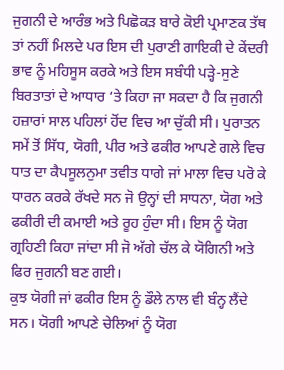ਜੁਗਨੀ ਦੇ ਆਰੰਭ ਅਤੇ ਪਿਛੋਕੜ ਬਾਰੇ ਕੋਈ ਪ੍ਰਮਾਣਕ ਤੱਥ ਤਾਂ ਨਹੀਂ ਮਿਲਦੇ ਪਰ ਇਸ ਦੀ ਪੁਰਾਣੀ ਗਾਇਕੀ ਦੇ ਕੇਂਦਰੀ ਭਾਵ ਨੂੰ ਮਹਿਸੂਸ ਕਰਕੇ ਅਤੇ ਇਸ ਸਬੰਧੀ ਪੜ੍ਹੇ-ਸੁਣੇ ਬਿਰਤਾਤਾਂ ਦੇ ਆਧਾਰ ‘ਤੇ ਕਿਹਾ ਜਾ ਸਕਦਾ ਹੈ ਕਿ ਜੁਗਨੀ ਹਜ਼ਾਰਾਂ ਸਾਲ ਪਹਿਲਾਂ ਹੋਂਦ ਵਿਚ ਆ ਚੁੱਕੀ ਸੀ। ਪੁਰਾਤਨ ਸਮੇਂ ਤੋਂ ਸਿੱਧ, ਯੋਗੀ, ਪੀਰ ਅਤੇ ਫਕੀਰ ਆਪਣੇ ਗਲੇ ਵਿਚ ਧਾਤ ਦਾ ਕੈਪਸੂਲਨੁਮਾ ਤਵੀਤ ਧਾਗੇ ਜਾਂ ਮਾਲਾ ਵਿਚ ਪਰੋ ਕੇ ਧਾਰਨ ਕਰਕੇ ਰੱਖਦੇ ਸਨ ਜੋ ਉਨ੍ਹਾਂ ਦੀ ਸਾਧਨਾ, ਯੋਗ ਅਤੇ ਫਕੀਰੀ ਦੀ ਕਮਾਈ ਅਤੇ ਰੂਹ ਹੁੰਦਾ ਸੀ। ਇਸ ਨੂੰ ਯੋਗ ਗ੍ਰਹਿਣੀ ਕਿਹਾ ਜਾਂਦਾ ਸੀ ਜੋ ਅੱਗੇ ਚੱਲ ਕੇ ਯੋਗਿਨੀ ਅਤੇ ਫਿਰ ਜੁਗਨੀ ਬਣ ਗਈ।
ਕੁਝ ਯੋਗੀ ਜਾਂ ਫਕੀਰ ਇਸ ਨੂੰ ਡੌਲੇ ਨਾਲ ਵੀ ਬੰਨ੍ਹ ਲੈਂਦੇ ਸਨ। ਯੋਗੀ ਆਪਣੇ ਚੇਲਿਆਂ ਨੂੰ ਯੋਗ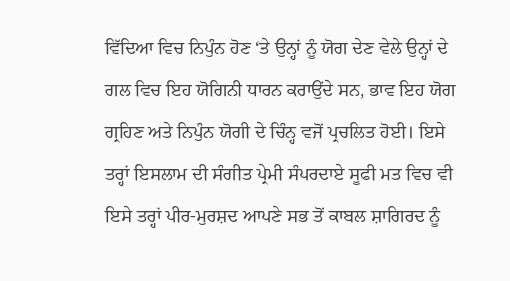ਵਿੱਦਿਆ ਵਿਚ ਨਿਪੁੰਨ ਹੋਣ ‘ਤੇ ਉਨ੍ਹਾਂ ਨੂੰ ਯੋਗ ਦੇਣ ਵੇਲੇ ਉਨ੍ਹਾਂ ਦੇ ਗਲ ਵਿਚ ਇਹ ਯੋਗਿਨੀ ਧਾਰਨ ਕਰਾਉਂਦੇ ਸਨ, ਭਾਵ ਇਹ ਯੋਗ ਗ੍ਰਹਿਣ ਅਤੇ ਨਿਪੁੰਨ ਯੋਗੀ ਦੇ ਚਿੰਨ੍ਹ ਵਜੋਂ ਪ੍ਰਚਲਿਤ ਹੋਈ। ਇਸੇ ਤਰ੍ਹਾਂ ਇਸਲਾਮ ਦੀ ਸੰਗੀਤ ਪ੍ਰੇਮੀ ਸੰਪਰਦਾਏ ਸੂਫੀ ਮਤ ਵਿਚ ਵੀ ਇਸੇ ਤਰ੍ਹਾਂ ਪੀਰ-ਮੁਰਸ਼ਦ ਆਪਣੇ ਸਭ ਤੋਂ ਕਾਬਲ ਸ਼ਾਗਿਰਦ ਨੂੰ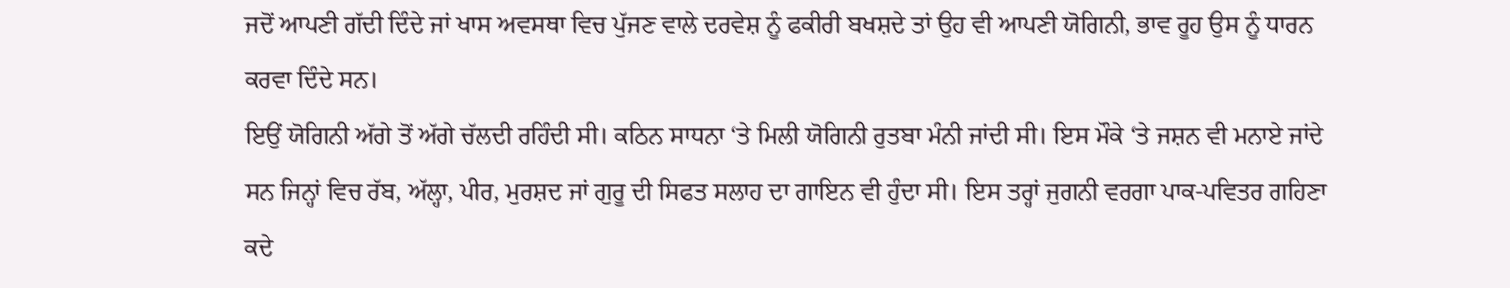ਜਦੋਂ ਆਪਣੀ ਗੱਦੀ ਦਿੰਦੇ ਜਾਂ ਖਾਸ ਅਵਸਥਾ ਵਿਚ ਪੁੱਜਣ ਵਾਲੇ ਦਰਵੇਸ਼ ਨੂੰ ਫਕੀਰੀ ਬਖਸ਼ਦੇ ਤਾਂ ਉਹ ਵੀ ਆਪਣੀ ਯੋਗਿਨੀ, ਭਾਵ ਰੂਹ ਉਸ ਨੂੰ ਧਾਰਨ ਕਰਵਾ ਦਿੰਦੇ ਸਨ।
ਇਉਂ ਯੋਗਿਨੀ ਅੱਗੇ ਤੋਂ ਅੱਗੇ ਚੱਲਦੀ ਰਹਿੰਦੀ ਸੀ। ਕਠਿਨ ਸਾਧਨਾ ‘ਤੇ ਮਿਲੀ ਯੋਗਿਨੀ ਰੁਤਬਾ ਮੰਨੀ ਜਾਂਦੀ ਸੀ। ਇਸ ਮੌਕੇ ‘ਤੇ ਜਸ਼ਨ ਵੀ ਮਨਾਏ ਜਾਂਦੇ ਸਨ ਜਿਨ੍ਹਾਂ ਵਿਚ ਰੱਬ, ਅੱਲ੍ਹਾ, ਪੀਰ, ਮੁਰਸ਼ਦ ਜਾਂ ਗੁਰੂ ਦੀ ਸਿਫਤ ਸਲਾਹ ਦਾ ਗਾਇਨ ਵੀ ਹੁੰਦਾ ਸੀ। ਇਸ ਤਰ੍ਹਾਂ ਜੁਗਨੀ ਵਰਗਾ ਪਾਕ-ਪਵਿਤਰ ਗਹਿਣਾ ਕਦੇ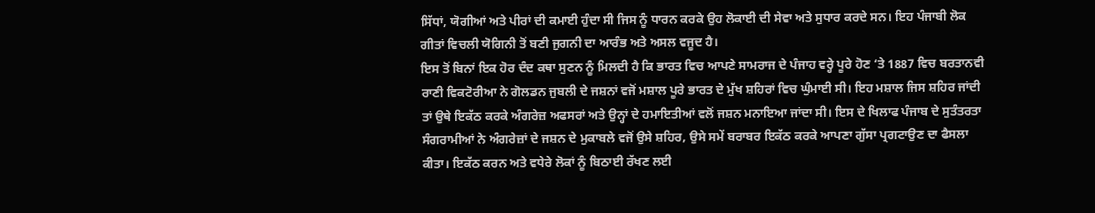ਸਿੱਧਾਂ, ਯੋਗੀਆਂ ਅਤੇ ਪੀਰਾਂ ਦੀ ਕਮਾਈ ਹੁੰਦਾ ਸੀ ਜਿਸ ਨੂੰ ਧਾਰਨ ਕਰਕੇ ਉਹ ਲੋਕਾਈ ਦੀ ਸੇਵਾ ਅਤੇ ਸੁਧਾਰ ਕਰਦੇ ਸਨ। ਇਹ ਪੰਜਾਬੀ ਲੋਕ ਗੀਤਾਂ ਵਿਚਲੀ ਯੋਗਿਨੀ ਤੋਂ ਬਣੀ ਜੁਗਨੀ ਦਾ ਆਰੰਭ ਅਤੇ ਅਸਲ ਵਜੂਦ ਹੈ।
ਇਸ ਤੋਂ ਬਿਨਾਂ ਇਕ ਹੋਰ ਦੰਦ ਕਥਾ ਸੁਣਨ ਨੂੰ ਮਿਲਦੀ ਹੈ ਕਿ ਭਾਰਤ ਵਿਚ ਆਪਣੇ ਸਾਮਰਾਜ ਦੇ ਪੰਜਾਹ ਵਰ੍ਹੇ ਪੂਰੇ ਹੋਣ ‘ਤੇ 1887 ਵਿਚ ਬਰਤਾਨਵੀ ਰਾਣੀ ਵਿਕਟੋਰੀਆ ਨੇ ਗੋਲਡਨ ਜੁਬਲੀ ਦੇ ਜਸ਼ਨਾਂ ਵਜੋਂ ਮਸ਼ਾਲ ਪੂਰੇ ਭਾਰਤ ਦੇ ਮੁੱਖ ਸ਼ਹਿਰਾਂ ਵਿਚ ਘੁੰਮਾਈ ਸੀ। ਇਹ ਮਸ਼ਾਲ ਜਿਸ ਸ਼ਹਿਰ ਜਾਂਦੀ ਤਾਂ ਉਥੇ ਇਕੱਠ ਕਰਕੇ ਅੰਗਰੇਜ਼ ਅਫਸਰਾਂ ਅਤੇ ਉਨ੍ਹਾਂ ਦੇ ਹਮਾਇਤੀਆਂ ਵਲੋਂ ਜਸ਼ਨ ਮਨਾਇਆ ਜਾਂਦਾ ਸੀ। ਇਸ ਦੇ ਖਿਲਾਫ ਪੰਜਾਬ ਦੇ ਸੁਤੰਤਰਤਾ ਸੰਗਰਾਮੀਆਂ ਨੇ ਅੰਗਰੇਜ਼ਾਂ ਦੇ ਜਸ਼ਨ ਦੇ ਮੁਕਾਬਲੇ ਵਜੋਂ ਉਸੇ ਸ਼ਹਿਰ, ਉਸੇ ਸਮੇਂ ਬਰਾਬਰ ਇਕੱਠ ਕਰਕੇ ਆਪਣਾ ਗੁੱਸਾ ਪ੍ਰਗਟਾਉਣ ਦਾ ਫੈਸਲਾ ਕੀਤਾ। ਇਕੱਠ ਕਰਨ ਅਤੇ ਵਧੇਰੇ ਲੋਕਾਂ ਨੂੰ ਬਿਠਾਈ ਰੱਖਣ ਲਈ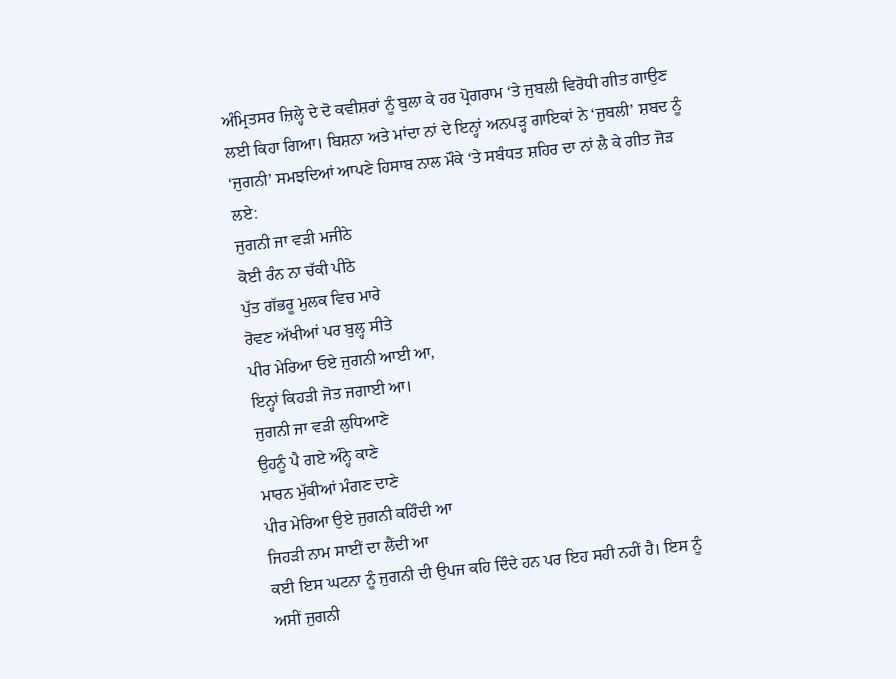ਅੰਮ੍ਰਿਤਸਰ ਜ਼ਿਲ੍ਹੇ ਦੇ ਦੋ ਕਵੀਸ਼ਰਾਂ ਨੂੰ ਬੁਲਾ ਕੇ ਹਰ ਪ੍ਰੋਗਰਾਮ ‘ਤੇ ਜੁਬਲੀ ਵਿਰੋਧੀ ਗੀਤ ਗਾਉਣ ਲਈ ਕਿਹਾ ਗਿਆ। ਬਿਸ਼ਨਾ ਅਤੇ ਮਾਂਦਾ ਨਾਂ ਦੇ ਇਨ੍ਹਾਂ ਅਨਪੜ੍ਹ ਗਾਇਕਾਂ ਨੇ ‘ਜੁਬਲੀ’ ਸ਼ਬਦ ਨੂੰ ‘ਜੁਗਨੀ’ ਸਮਝਦਿਆਂ ਆਪਣੇ ਹਿਸਾਬ ਨਾਲ ਮੌਕੇ ‘ਤੇ ਸਬੰਧਤ ਸ਼ਹਿਰ ਦਾ ਨਾਂ ਲੈ ਕੇ ਗੀਤ ਜੋੜ ਲਏ:
ਜੁਗਨੀ ਜਾ ਵੜੀ ਮਜੀਠੇ
ਕੋਈ ਰੰਨ ਨਾ ਚੱਕੀ ਪੀਠੇ
ਪੁੱਤ ਗੱਭਰੂ ਮੁਲਕ ਵਿਚ ਮਾਰੇ
ਰੋਵਣ ਅੱਖੀਆਂ ਪਰ ਬੁਲ੍ਹ ਸੀਤੇ
ਪੀਰ ਮੇਰਿਆ ਓਏ ਜੁਗਨੀ ਆਈ ਆ,
ਇਨ੍ਹਾਂ ਕਿਹੜੀ ਜੋਤ ਜਗਾਈ ਆ।
ਜੁਗਨੀ ਜਾ ਵੜੀ ਲੁਧਿਆਣੇ
ਉਹਨੂੰ ਪੈ ਗਏ ਅੰਨ੍ਹੇ ਕਾਣੇ
ਮਾਰਨ ਮੁੱਕੀਆਂ ਮੰਗਣ ਦਾਣੇ
ਪੀਰ ਮੇਰਿਆ ਉਏ ਜੁਗਨੀ ਕਹਿੰਦੀ ਆ
ਜਿਹੜੀ ਨਾਮ ਸਾਈਂ ਦਾ ਲੈਂਦੀ ਆ
ਕਈ ਇਸ ਘਟਨਾ ਨੂੰ ਜੁਗਨੀ ਦੀ ਉਪਜ ਕਹਿ ਦਿੰਦੇ ਹਨ ਪਰ ਇਹ ਸਹੀ ਨਹੀਂ ਹੈ। ਇਸ ਨੂੰ ਅਸੀਂ ਜੁਗਨੀ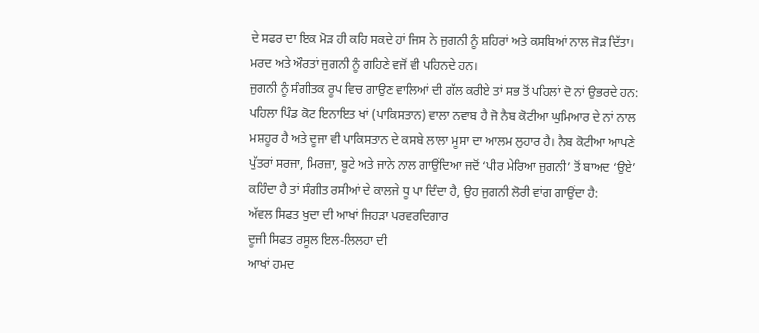ਦੇ ਸਫਰ ਦਾ ਇਕ ਮੋੜ ਹੀ ਕਹਿ ਸਕਦੇ ਹਾਂ ਜਿਸ ਨੇ ਜੁਗਨੀ ਨੂੰ ਸ਼ਹਿਰਾਂ ਅਤੇ ਕਸਬਿਆਂ ਨਾਲ ਜੋੜ ਦਿੱਤਾ। ਮਰਦ ਅਤੇ ਔਰਤਾਂ ਜੁਗਨੀ ਨੂੰ ਗਹਿਣੇ ਵਜੋਂ ਵੀ ਪਹਿਨਦੇ ਹਨ।
ਜੁਗਨੀ ਨੂੰ ਸੰਗੀਤਕ ਰੂਪ ਵਿਚ ਗਾਉਣ ਵਾਲਿਆਂ ਦੀ ਗੱਲ ਕਰੀਏ ਤਾਂ ਸਭ ਤੋਂ ਪਹਿਲਾਂ ਦੋ ਨਾਂ ਉਭਰਦੇ ਹਨ: ਪਹਿਲਾ ਪਿੰਡ ਕੋਟ ਇਨਾਇਤ ਖਾਂ (ਪਾਕਿਸਤਾਨ) ਵਾਲਾ ਨਵਾਬ ਹੈ ਜੋ ਨੈਬ ਕੋਟੀਆ ਘੁਮਿਆਰ ਦੇ ਨਾਂ ਨਾਲ ਮਸ਼ਹੂਰ ਹੈ ਅਤੇ ਦੂਜਾ ਵੀ ਪਾਕਿਸਤਾਨ ਦੇ ਕਸਬੇ ਲਾਲਾ ਮੂਸਾ ਦਾ ਆਲਮ ਲੁਹਾਰ ਹੈ। ਨੈਬ ਕੋਟੀਆ ਆਪਣੇ ਪੁੱਤਰਾਂ ਸਰਜਾ, ਮਿਰਜ਼ਾ, ਬੂਟੇ ਅਤੇ ਜਾਨੇ ਨਾਲ ਗਾਉਂਦਿਆ ਜਦੋਂ ‘ਪੀਰ ਮੇਰਿਆ ਜੁਗਨੀ’ ਤੋਂ ਬਾਅਦ ‘ਉਏ’ ਕਹਿੰਦਾ ਹੈ ਤਾਂ ਸੰਗੀਤ ਰਸੀਆਂ ਦੇ ਕਾਲਜੇ ਧੂ ਪਾ ਦਿੰਦਾ ਹੈ, ਉਹ ਜੁਗਨੀ ਲੋਰੀ ਵਾਂਗ ਗਾਉਂਦਾ ਹੈ:
ਅੱਵਲ ਸਿਫਤ ਖੁਦਾ ਦੀ ਆਖਾਂ ਜਿਹੜਾ ਪਰਵਰਦਿਗਾਰ
ਦੂਜੀ ਸਿਫਤ ਰਸੂਲ ਇਲ-ਲਿਲਹਾ ਦੀ
ਆਖਾਂ ਹਮਦ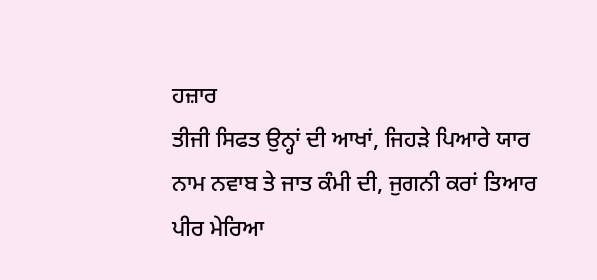ਹਜ਼ਾਰ
ਤੀਜੀ ਸਿਫਤ ਉਨ੍ਹਾਂ ਦੀ ਆਖਾਂ, ਜਿਹੜੇ ਪਿਆਰੇ ਯਾਰ
ਨਾਮ ਨਵਾਬ ਤੇ ਜਾਤ ਕੰਮੀ ਦੀ, ਜੁਗਨੀ ਕਰਾਂ ਤਿਆਰ
ਪੀਰ ਮੇਰਿਆ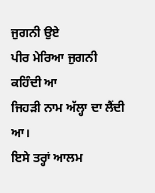ਜੁਗਨੀ ਉਏ
ਪੀਰ ਮੇਰਿਆ ਜੁਗਨੀ ਕਹਿੰਦੀ ਆ
ਜਿਹੜੀ ਨਾਮ ਅੱਲ੍ਹਾ ਦਾ ਲੈਂਦੀ ਆ।
ਇਸੇ ਤਰ੍ਹਾਂ ਆਲਮ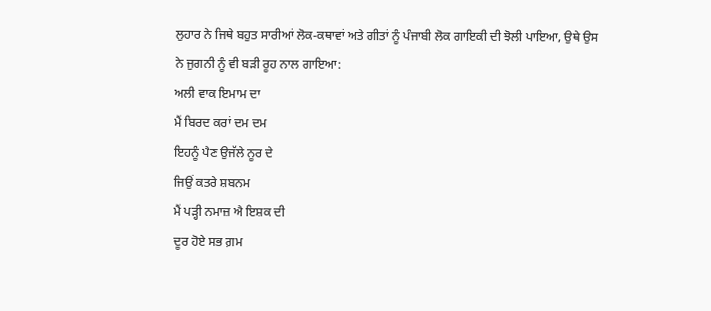ਲੁਹਾਰ ਨੇ ਜਿਥੇ ਬਹੁਤ ਸਾਰੀਆਂ ਲੋਕ-ਕਥਾਵਾਂ ਅਤੇ ਗੀਤਾਂ ਨੂੰ ਪੰਜਾਬੀ ਲੋਕ ਗਾਇਕੀ ਦੀ ਝੋਲੀ ਪਾਇਆ, ਉਥੇ ਉਸ ਨੇ ਜੁਗਨੀ ਨੂੰ ਵੀ ਬੜੀ ਰੂਹ ਨਾਲ ਗਾਇਆ:
ਅਲੀ ਵਾਕ ਇਮਾਮ ਦਾ
ਮੈਂ ਬਿਰਦ ਕਰਾਂ ਦਮ ਦਮ
ਇਹਨੂੰ ਪੈਣ ਉਜੱਲੇ ਨੂਰ ਦੇ
ਜਿਉਂ ਕਤਰੇ ਸ਼ਬਨਮ
ਮੈਂ ਪੜ੍ਹੀ ਨਮਾਜ਼ ਐ ਇਸ਼ਕ ਦੀ
ਦੂਰ ਹੋਏ ਸਭ ਗ਼ਮ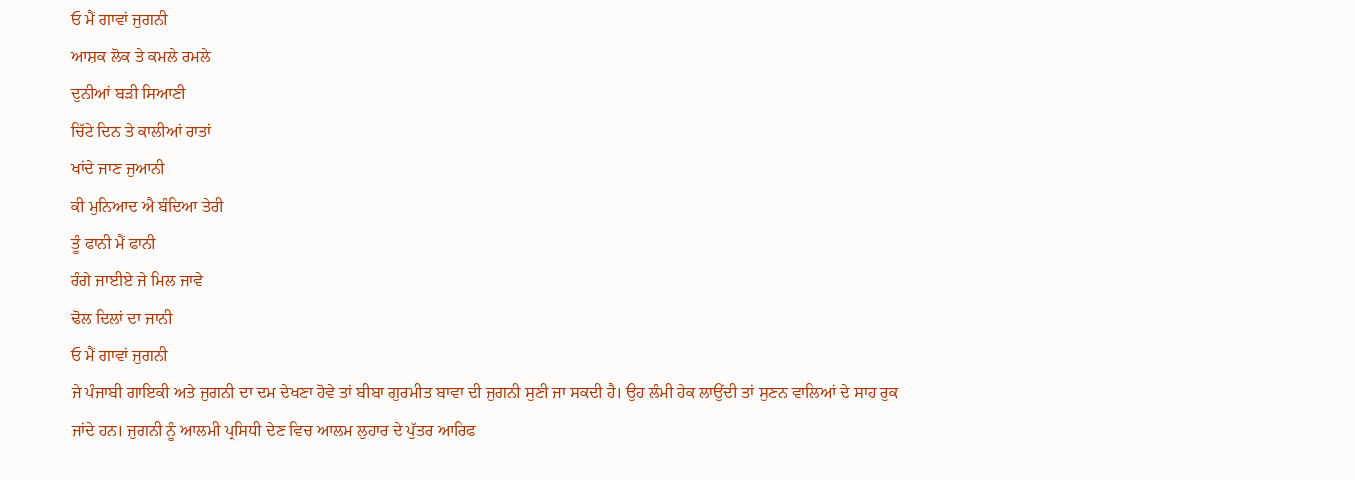ਓ ਮੈਂ ਗਾਵਾਂ ਜੁਗਨੀ
ਆਸ਼ਕ ਲੋਕ ਤੇ ਕਮਲੇ ਰਮਲੇ
ਦੁਨੀਆਂ ਬੜੀ ਸਿਆਣੀ
ਚਿੱਟੇ ਦਿਨ ਤੇ ਕਾਲੀਆਂ ਰਾਤਾਂ
ਖਾਂਦੇ ਜਾਣ ਜੁਆਨੀ
ਕੀ ਮੁਨਿਆਦ ਐ ਬੰਦਿਆ ਤੇਰੀ
ਤੂੰ ਫਾਨੀ ਮੈਂ ਫਾਨੀ
ਰੰਗੇ ਜਾਈਏ ਜੇ ਮਿਲ ਜਾਵੇ
ਢੋਲ ਦਿਲਾਂ ਦਾ ਜਾਨੀ
ਓ ਮੈਂ ਗਾਵਾਂ ਜੁਗਨੀ
ਜੇ ਪੰਜਾਬੀ ਗਾਇਕੀ ਅਤੇ ਜੁਗਨੀ ਦਾ ਦਮ ਦੇਖਣਾ ਹੋਵੇ ਤਾਂ ਬੀਬਾ ਗੁਰਮੀਤ ਬਾਵਾ ਦੀ ਜੁਗਨੀ ਸੁਣੀ ਜਾ ਸਕਦੀ ਹੈ। ਉਹ ਲੰਮੀ ਹੇਕ ਲਾਉਂਦੀ ਤਾਂ ਸੁਣਨ ਵਾਲਿਆਂ ਦੇ ਸਾਹ ਰੁਕ ਜਾਂਦੇ ਹਨ। ਜੁਗਨੀ ਨੂੰ ਆਲਮੀ ਪ੍ਰਸਿਧੀ ਦੇਣ ਵਿਚ ਆਲਮ ਲੁਹਾਰ ਦੇ ਪੁੱਤਰ ਆਰਿਫ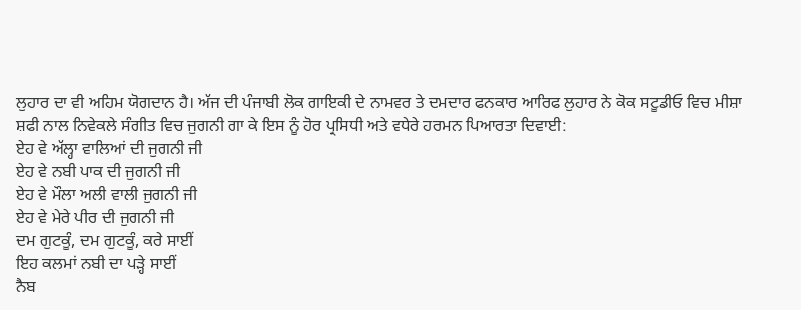ਲੁਹਾਰ ਦਾ ਵੀ ਅਹਿਮ ਯੋਗਦਾਨ ਹੈ। ਅੱਜ ਦੀ ਪੰਜਾਬੀ ਲੋਕ ਗਾਇਕੀ ਦੇ ਨਾਮਵਰ ਤੇ ਦਮਦਾਰ ਫਨਕਾਰ ਆਰਿਫ ਲੁਹਾਰ ਨੇ ਕੋਕ ਸਟੂਡੀਓ ਵਿਚ ਮੀਸ਼ਾ ਸ਼ਫੀ ਨਾਲ ਨਿਵੇਕਲੇ ਸੰਗੀਤ ਵਿਚ ਜੁਗਨੀ ਗਾ ਕੇ ਇਸ ਨੂੰ ਹੋਰ ਪ੍ਰਸਿਧੀ ਅਤੇ ਵਧੇਰੇ ਹਰਮਨ ਪਿਆਰਤਾ ਦਿਵਾਈ:
ਏਹ ਵੇ ਅੱਲ੍ਹਾ ਵਾਲਿਆਂ ਦੀ ਜੁਗਨੀ ਜੀ
ਏਹ ਵੇ ਨਬੀ ਪਾਕ ਦੀ ਜੁਗਨੀ ਜੀ
ਏਹ ਵੇ ਮੌਲਾ ਅਲੀ ਵਾਲੀ ਜੁਗਨੀ ਜੀ
ਏਹ ਵੇ ਮੇਰੇ ਪੀਰ ਦੀ ਜੁਗਨੀ ਜੀ
ਦਮ ਗੁਟਕੂੰ, ਦਮ ਗੁਟਕੂੰ, ਕਰੇ ਸਾਈਂ
ਇਹ ਕਲਮਾਂ ਨਬੀ ਦਾ ਪੜ੍ਹੇ ਸਾਈਂ
ਨੈਬ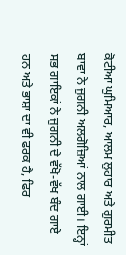ਕੋਟੀਆ ਘੁਮਿਆਰ, ਆਲਮ ਲੁਹਾਰ ਅਤੇ ਗੁਰਮੀਤ ਬਾਵਾ ਨੇ ਜੁਗਨੀ ਅਲਗੋਜ਼ਿਆਂ ਨਾਲ ਗਾਈ। ਇਨ੍ਹਾਂ ਸਭ ਗਾਇਕਾਂ ਨੇ ਜੁਗਨੀ ਦੇ ਵੱਖੋ-ਵੱਖ ਬੰਦ ਗਾਏ ਹਨ ਅਤੇ ਭਾਸ਼ਾ ਦਾ ਵੀ ਫਰਕ ਹੈ, ਫਿਰ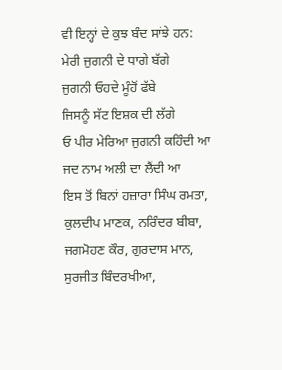ਵੀ ਇਨ੍ਹਾਂ ਦੇ ਕੁਝ ਬੰਦ ਸਾਂਝੇ ਹਨ:
ਮੇਰੀ ਜੁਗਨੀ ਦੇ ਧਾਗੇ ਬੱਗੇ
ਜੁਗਨੀ ਓਹਦੇ ਮੂੰਹੋਂ ਫੱਬੇ
ਜਿਸਨੂੰ ਸੱਟ ਇਸ਼ਕ ਦੀ ਲੱਗੇ
ਓ ਪੀਰ ਮੇਰਿਆ ਜੁਗਨੀ ਕਹਿੰਦੀ ਆ
ਜਦ ਨਾਮ ਅਲੀ ਦਾ ਲੈਂਦੀ ਆ
ਇਸ ਤੋਂ ਬਿਨਾਂ ਹਜ਼ਾਰਾ ਸਿੰਘ ਰਮਤਾ, ਕੁਲਦੀਪ ਮਾਣਕ, ਨਰਿੰਦਰ ਬੀਬਾ, ਜਗਮੋਹਣ ਕੌਰ, ਗੁਰਦਾਸ ਮਾਨ, ਸੁਰਜੀਤ ਬਿੰਦਰਖੀਆ,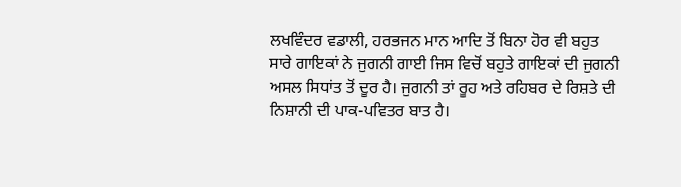ਲਖਵਿੰਦਰ ਵਡਾਲੀ, ਹਰਭਜਨ ਮਾਨ ਆਦਿ ਤੋਂ ਬਿਨਾ ਹੋਰ ਵੀ ਬਹੁਤ ਸਾਰੇ ਗਾਇਕਾਂ ਨੇ ਜੁਗਨੀ ਗਾਈ ਜਿਸ ਵਿਚੋਂ ਬਹੁਤੇ ਗਾਇਕਾਂ ਦੀ ਜੁਗਨੀ ਅਸਲ ਸਿਧਾਂਤ ਤੋਂ ਦੂਰ ਹੈ। ਜੁਗਨੀ ਤਾਂ ਰੂਹ ਅਤੇ ਰਹਿਬਰ ਦੇ ਰਿਸ਼ਤੇ ਦੀ ਨਿਸ਼ਾਨੀ ਦੀ ਪਾਕ-ਪਵਿਤਰ ਬਾਤ ਹੈ।